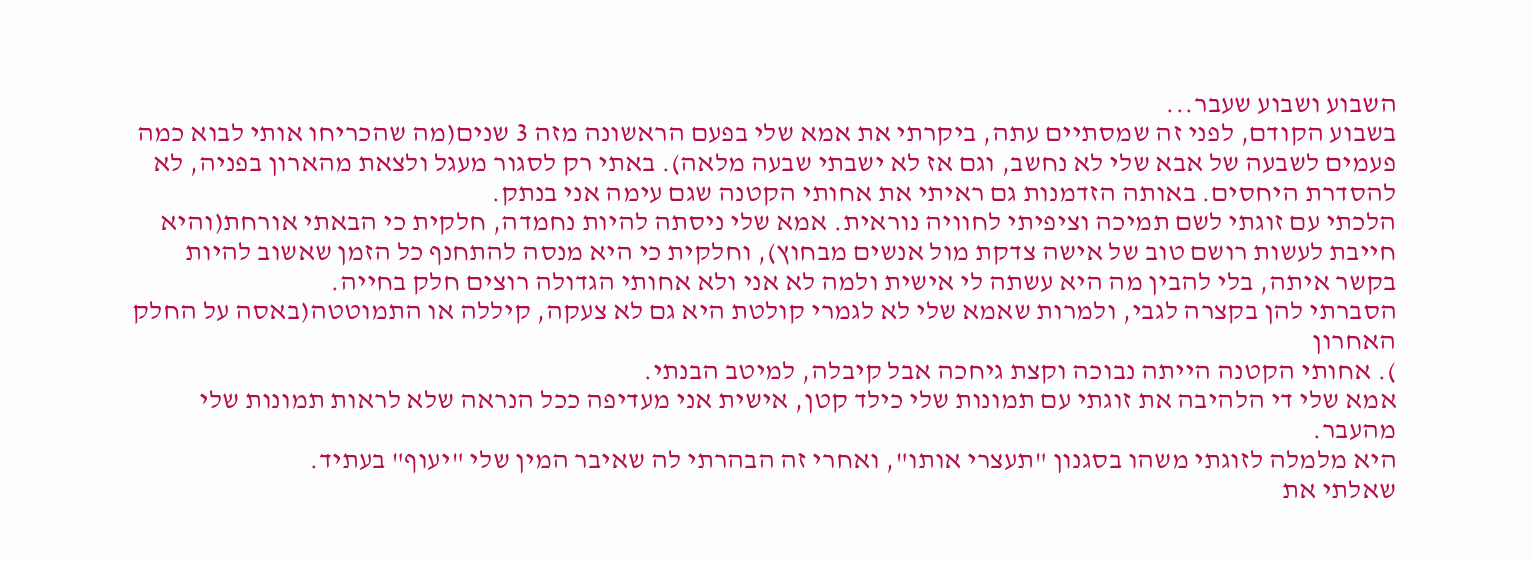השבוע ושבוע שעבר...
בשבוע הקודם, לפני זה שמסתיים עתה, ביקרתי את אמא שלי בפעם הראשונה מזה 3 שנים(מה שהכריחו אותי לבוא כמה פעמים לשבעה של אבא שלי לא נחשב, וגם אז לא ישבתי שבעה מלאה). באתי רק לסגור מעגל ולצאת מהארון בפניה, לא להסדרת היחסים. באותה הזדמנות גם ראיתי את אחותי הקטנה שגם עימה אני בנתק.
הלכתי עם זוגתי לשם תמיכה וציפיתי לחוויה נוראית. אמא שלי ניסתה להיות נחמדה, חלקית כי הבאתי אורחת(והיא חייבת לעשות רושם טוב של אישה צדקת מול אנשים מבחוץ), וחלקית כי היא מנסה להתחנף כל הזמן שאשוב להיות בקשר איתה, בלי להבין מה היא עשתה לי אישית ולמה לא אני ולא אחותי הגדולה רוצים חלק בחייה.
הסברתי להן בקצרה לגבי, ולמרות שאמא שלי לא לגמרי קולטת היא גם לא צעקה, קיללה או התמוטטה(באסה על החלק האחרון
). אחותי הקטנה הייתה נבוכה וקצת גיחכה אבל קיבלה, למיטב הבנתי.
אמא שלי די הלהיבה את זוגתי עם תמונות שלי כילד קטן, אישית אני מעדיפה ככל הנראה שלא לראות תמונות שלי מהעבר.
היא מלמלה לזוגתי משהו בסגנון "תעצרי אותו", ואחרי זה הבהרתי לה שאיבר המין שלי "יעוף" בעתיד.
שאלתי את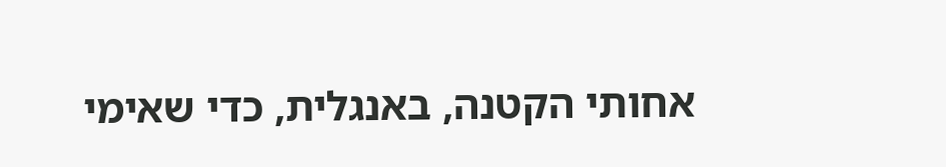אחותי הקטנה, באנגלית, כדי שאימי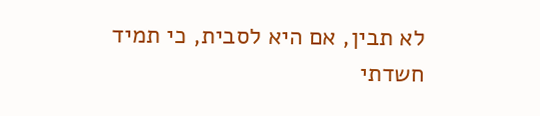לא תבין, אם היא לסבית, כי תמיד חשדתי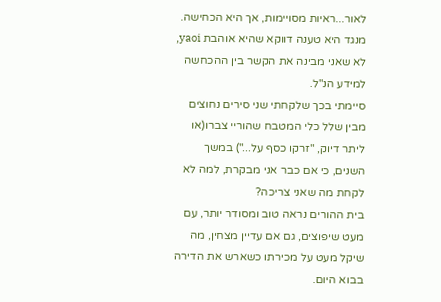לאור...ראיות מסויימות, אך היא הכחישה.
מנגד היא טענה דווקא שהיא אוהבת yaoi, לא שאני מבינה את הקשר בין ההכחשה למידע הנ"ל.
סיימתי בכך שלקחתי שני סירים נחוצים מבין שלל כלי המטבח שהוריי צברו(או ליתר דיוק, "זרקו כסף על...") במשך השנים, כי אם כבר אני מבקרת, למה לא לקחת מה שאני צריכה?
בית ההורים נראה טוב ומסודר יותר, עם מעט שיפוצים, גם אם עדיין מצחין, מה שיקל מעט על מכירתו כשארש את הדירה בבוא היום.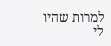למרות שהיו לי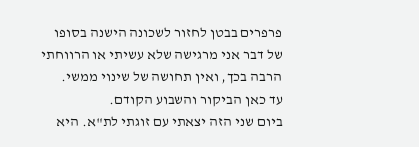פרפרים בבטן לחזור לשכונה הישנה בסופו של דבר אני מרגישה שלא עשיתי או הרווחתי הרבה בכך, ואין תחושה של שינוי ממשי.
עד כאן הביקור והשבוע הקודם.
ביום שני הזה יצאתי עם זוגתי לת"א. היא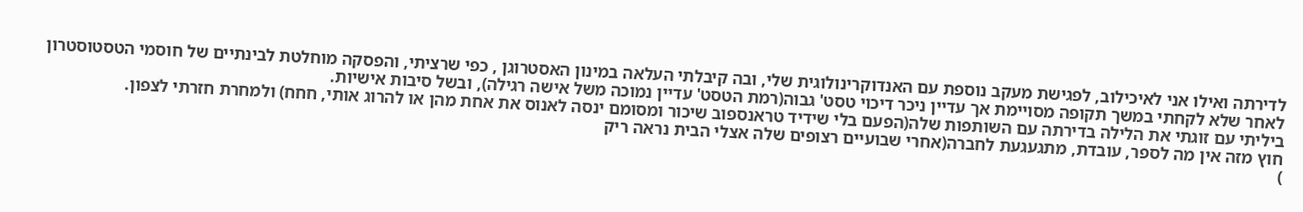לדירתה ואילו אני לאיכילוב, לפגישת מעקב נוספת עם האנדוקרינולוגית שלי, ובה קיבלתי העלאה במינון האסטרוגן , כפי שרציתי, והפסקה מוחלטת לבינתיים של חוסמי הטסטוסטרון לאחר שלא לקחתי במשך תקופה מסויימת אך עדיין ניכר דיכוי טסט' גבוה(רמת הטסט' עדיין נמוכה משל אישה רגילה), ובשל סיבות אישיות.
ביליתי עם זוגתי את הלילה בדירתה עם השותפות שלה(הפעם בלי שידיד טראנספוב שיכור ומסומם ינסה לאנוס את אחת מהן או להרוג אותי, חחח) ולמחרת חזרתי לצפון.
חוץ מזה אין מה לספר, עובדת, מתגעגעת לחברה(אחרי שבועיים רצופים שלה אצלי הבית נראה ריק
)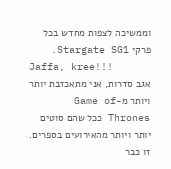וממשיכה לצפות מחדש בכל פרקי Stargate SG1.
Jaffa, kree!!!
אגב סדרות, אני מתאכזבת יותר ויותר מ-Game of Thrones ככל שהם סוטים יותר ויותר מהאירועים בספרים. זו כבר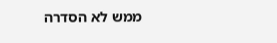ממש לא הסדרה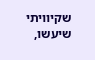שקיוויתי שיעשו,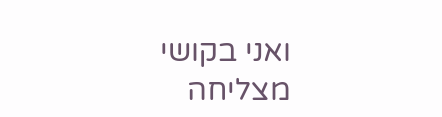ואני בקושי מצליחה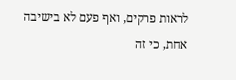לראות פרקים, ואף פעם לא בישיבה אחת, כי זה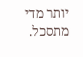יותר מדי מתסכל.